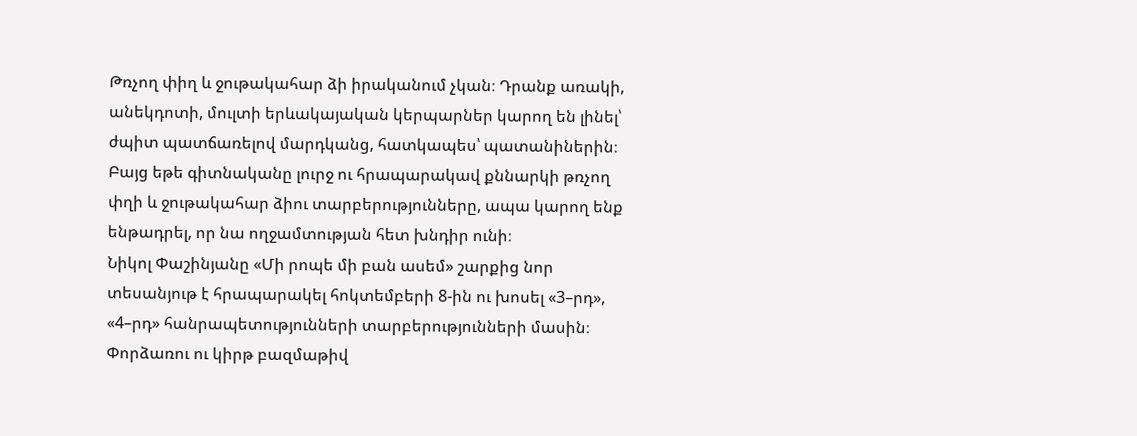Թռչող փիղ և ջութակահար ձի իրականում չկան։ Դրանք առակի, անեկդոտի, մուլտի երևակայական կերպարներ կարող են լինել՝ ժպիտ պատճառելով մարդկանց, հատկապես՝ պատանիներին։ Բայց եթե գիտնականը լուրջ ու հրապարակավ քննարկի թռչող փղի և ջութակահար ձիու տարբերությունները, ապա կարող ենք ենթադրել, որ նա ողջամտության հետ խնդիր ունի։
Նիկոլ Փաշինյանը «Մի րոպե մի բան ասեմ» շարքից նոր տեսանյութ է հրապարակել հոկտեմբերի 8-ին ու խոսել «3–րդ», «4–րդ» հանրապետությունների տարբերությունների մասին։ Փորձառու ու կիրթ բազմաթիվ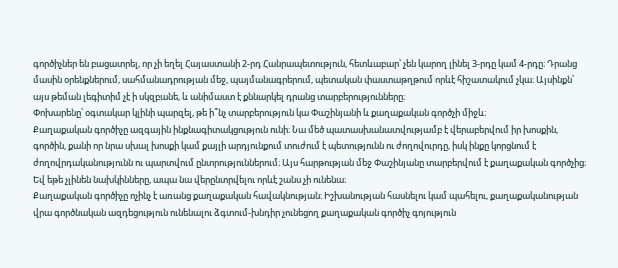գործիչներ են բացատրել, որ չի եղել Հայաստանի 2-րդ Հանրապետություն, հետևաբար՝ չեն կարող լինել 3-րդը կամ 4-րդը։ Դրանց մասին օրենքներում, սահմանադրության մեջ, պայմանագրերում, պետական փաստաթղթում որևէ հիշատակում չկա։ Այսինքն՝ այս թեման լեգիտիմ չէ ի սկզբանե, և անիմաստ է քննարկել դրանց տարբերությունները։
Փոխարենը՝ օգտակար կլինի պարզել, թե ի՞նչ տարբերություն կա Փաշինյանի և քաղաքական գործչի միջև։
Քաղաքական գործիչը ազգային ինքնագիտակցություն ունի։ Նա մեծ պատասխանատվությամբ է վերաբերվում իր խոսքին, գործին, քանի որ նրա սխալ խոսքի կամ քայլի արդյունքում տուժում է պետությունն ու ժողովուրդը, իսկ ինքը կորցնում է ժողովրդականությունն ու պարտվում ընտրություններում։ Այս հարթության մեջ Փաշինյանը տարբերվում է քաղաքական գործչից։ Եվ եթե չլինեն նախկինները, ապա նա վերընտրվելու որևէ շանս չի ունենա։
Քաղաքական գործիչը ոչինչ է առանց քաղաքական հավակնության։ Իշխանության հասնելու կամ պահելու, քաղաքականության վրա գործնական ազդեցություն ունենալու ձգտում-խնդիր չունեցող քաղաքական գործիչ գոյություն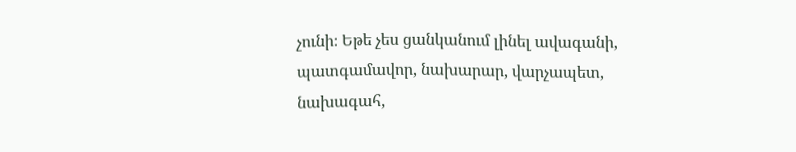չունի։ Եթե չես ցանկանում լինել ավագանի, պատգամավոր, նախարար, վարչապետ, նախագահ,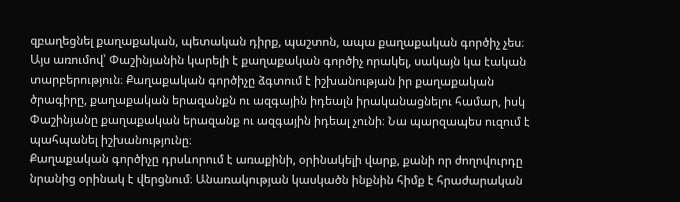զբաղեցնել քաղաքական, պետական դիրք, պաշտոն, ապա քաղաքական գործիչ չես։ Այս առումով՝ Փաշինյանին կարելի է քաղաքական գործիչ որակել, սակայն կա էական տարբերություն։ Քաղաքական գործիչը ձգտում է իշխանության իր քաղաքական ծրագիրը, քաղաքական երազանքն ու ազգային իդեալն իրականացնելու համար, իսկ Փաշինյանը քաղաքական երազանք ու ազգային իդեալ չունի։ Նա պարզապես ուզում է պահպանել իշխանությունը։
Քաղաքական գործիչը դրսևորում է առաքինի, օրինակելի վարք, քանի որ ժողովուրդը նրանից օրինակ է վերցնում։ Անառակության կասկածն ինքնին հիմք է հրաժարական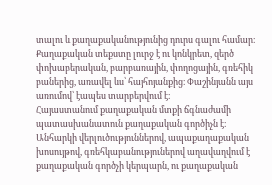տալու և քաղաքականությունից դուրս գալու համար։ Քաղաքական տեքստը լուրջ է ու կոնկրետ, զերծ փոխաբերական, բարբառային, փողոցային, գռեհիկ բաներից, առավել ևս՝ հայհոյանքից։ Փաշինյանն այս առումով՝ էապես տարբերվում է։
Հայաստանում քաղաքական մտքի ճգնաժամի պատասխանատուն քաղաքական գործիչն է։ Անհարկի վերլուծություններով, ապաքաղաքական խոսույթով, գռեհկաբանություներով աղավաղվում է քաղաքական գործչի կերպարն, ու քաղաքական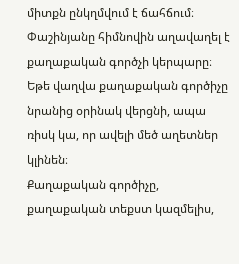միտքն ընկղմվում է ճահճում։ Փաշինյանը հիմնովին աղավաղել է քաղաքական գործչի կերպարը։ Եթե վաղվա քաղաքական գործիչը նրանից օրինակ վերցնի, ապա ռիսկ կա, որ ավելի մեծ աղետներ կլինեն։
Քաղաքական գործիչը, քաղաքական տեքստ կազմելիս,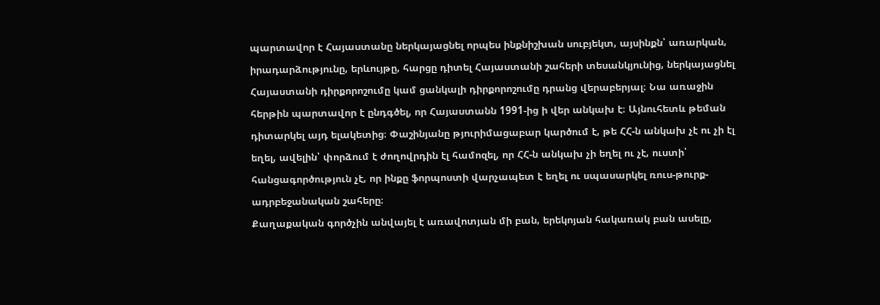պարտավոր է Հայաստանը ներկայացնել որպես ինքնիշխան սուբյեկտ, այսինքն՝ առարկան, իրադարձությունը, երևույթը, հարցը դիտել Հայաստանի շահերի տեսանկյունից, ներկայացնել Հայաստանի դիրքորոշումը կամ ցանկալի դիրքորոշումը դրանց վերաբերյալ։ Նա առաջին հերթին պարտավոր է ընդգծել, որ Հայաստանն 1991-ից ի վեր անկախ է։ Այնուհետև թեման դիտարկել այդ ելակետից։ Փաշինյանը թյուրիմացաբար կարծում է, թե ՀՀ-ն անկախ չէ ու չի էլ եղել, ավելին՝ փորձում է ժողովրդին էլ համոզել, որ ՀՀ-ն անկախ չի եղել ու չէ, ուստի՝ հանցագործություն չէ, որ ինքը ֆորպոստի վարչապետ է եղել ու սպասարկել ռուս-թուրք-ադրբեջանական շահերը։
Քաղաքական գործչին անվայել է առավոտյան մի բան, երեկոյան հակառակ բան ասելը,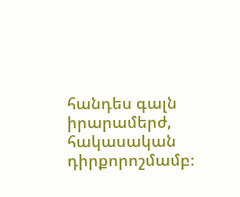հանդես գալն իրարամերժ, հակասական դիրքորոշմամբ։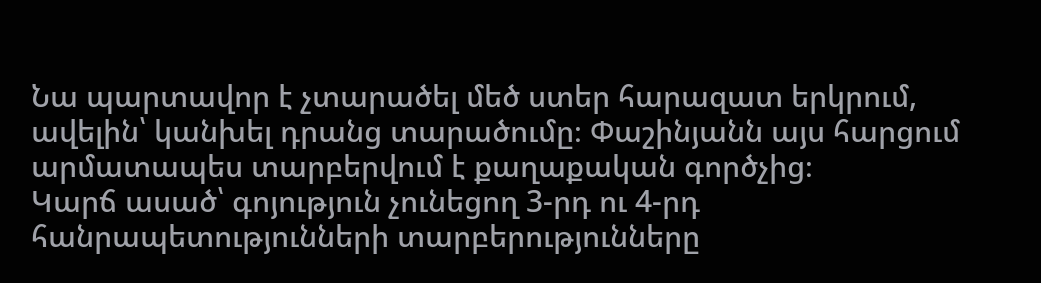Նա պարտավոր է չտարածել մեծ ստեր հարազատ երկրում, ավելին՝ կանխել դրանց տարածումը։ Փաշինյանն այս հարցում արմատապես տարբերվում է քաղաքական գործչից։
Կարճ ասած՝ գոյություն չունեցող 3-րդ ու 4-րդ հանրապետությունների տարբերությունները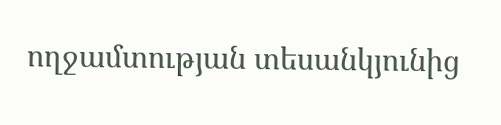ողջամտության տեսանկյունից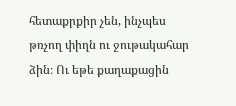հետաքրքիր չեն, ինչպես թռչող փիղն ու ջութակահար ձին։ Ու եթե քաղաքացին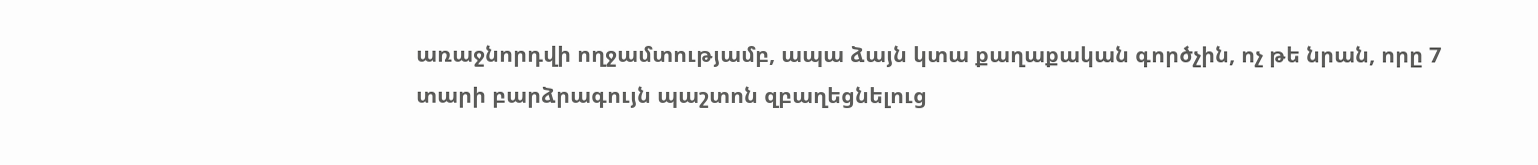առաջնորդվի ողջամտությամբ, ապա ձայն կտա քաղաքական գործչին, ոչ թե նրան, որը 7 տարի բարձրագույն պաշտոն զբաղեցնելուց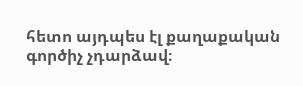հետո այդպես էլ քաղաքական գործիչ չդարձավ։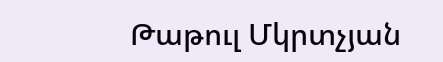Թաթուլ Մկրտչյան